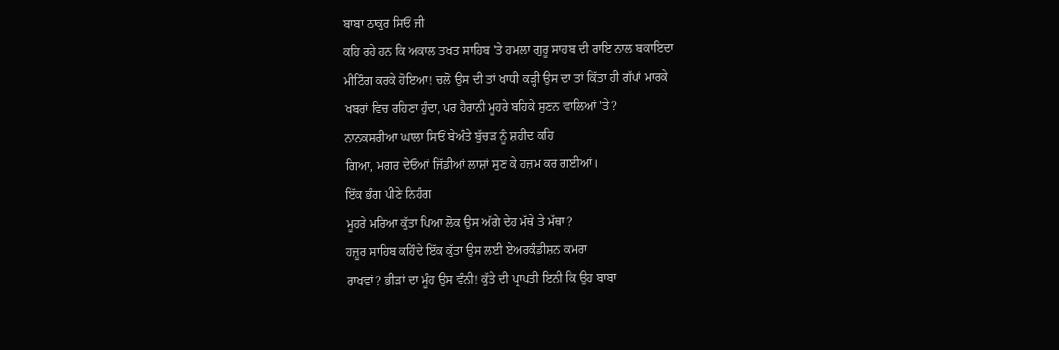ਬਾਬਾ ਠਾਕੁਰ ਸਿਓਂ ਜੀ
ਕਹਿ ਰਹੇ ਹਨ ਕਿ ਅਕਾਲ ਤਖਤ ਸਾਹਿਬ 'ਤੇ ਹਮਲਾ ਗੁਰੂ ਸਾਹਬ ਦੀ ਰਾਇ ਨਾਲ ਬਕਾਇਦਾ
ਮੀਟਿੰਗ ਕਰਕੇ ਹੋਇਆ! ਚਲੋ ਉਸ ਦੀ ਤਾਂ ਖਾਧੀ ਕੜ੍ਹੀ ਉਸ ਦਾ ਤਾਂ ਕਿੱਤਾ ਹੀ ਗੱਪਾਂ ਮਾਰਕੇ
ਖਬਰਾਂ ਵਿਚ ਰਹਿਣਾ ਹੁੰਦਾ, ਪਰ ਹੈਰਾਨੀ ਮੂਹਰੇ ਬਹਿਕੇ ਸੁਣਨ ਵਾਲਿਆਂ 'ਤੇ?
ਨਾਨਕਸਰੀਆ ਘਾਲਾ ਸਿਓਂ ਬੇਅੰਤੇ ਬੁੱਚੜ ਨੂੰ ਸ਼ਹੀਦ ਕਹਿ
ਗਿਆ, ਮਗਰ ਦੇਓਆਂ ਜਿੱਡੀਆਂ ਲਾਸ਼ਾਂ ਸੁਣ ਕੇ ਹਜ਼ਮ ਕਰ ਗਈਆਂ।
ਇੱਕ ਭੰਗ ਪੀਣੇ ਨਿਹੰਗ
ਮੂਹਰੇ ਮਰਿਆ ਕੁੱਤਾ ਪਿਆ ਲੋਕ ਉਸ ਅੱਗੇ ਦੇਹ ਮੱਥੇ ਤੇ ਮੱਥਾ?
ਹਜ਼ੂਰ ਸਾਹਿਬ ਕਹਿੰਦੇ ਇੱਕ ਕੁੱਤਾ ਉਸ ਲਈ ਏਅਰਕੰਡੀਸ਼ਨ ਕਮਰਾ
ਰਾਖਵਾਂ? ਭੀੜਾਂ ਦਾ ਮੂੰਹ ਉਸ ਵੰਨੀ! ਕੁੱਤੇ ਦੀ ਪ੍ਰਾਪਤੀ ਇਨੀ ਕਿ ਉਹ ਬਾਬਾ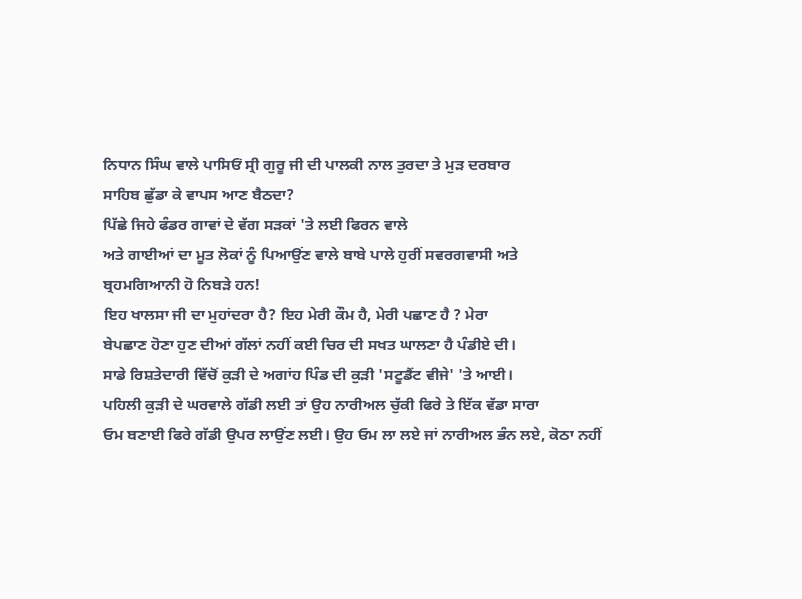ਨਿਧਾਨ ਸਿੰਘ ਵਾਲੇ ਪਾਸਿਓਂ ਸ੍ਰੀ ਗੁਰੂ ਜੀ ਦੀ ਪਾਲਕੀ ਨਾਲ ਤੁਰਦਾ ਤੇ ਮੁੜ ਦਰਬਾਰ
ਸਾਹਿਬ ਛੁੱਡਾ ਕੇ ਵਾਪਸ ਆਣ ਬੈਠਦਾ?
ਪਿੱਛੇ ਜਿਹੇ ਫੰਡਰ ਗਾਵਾਂ ਦੇ ਵੱਗ ਸੜਕਾਂ 'ਤੇ ਲਈ ਫਿਰਨ ਵਾਲੇ
ਅਤੇ ਗਾਈਆਂ ਦਾ ਮੂਤ ਲੋਕਾਂ ਨੂੰ ਪਿਆਉਂਣ ਵਾਲੇ ਬਾਬੇ ਪਾਲੇ ਹੁਰੀਂ ਸਵਰਗਵਾਸੀ ਅਤੇ
ਬ੍ਰਹਮਗਿਆਨੀ ਹੋ ਨਿਬੜੇ ਹਨ!
ਇਹ ਖਾਲਸਾ ਜੀ ਦਾ ਮੁਹਾਂਦਰਾ ਹੈ? ਇਹ ਮੇਰੀ ਕੌਮ ਹੈ, ਮੇਰੀ ਪਛਾਣ ਹੈ ? ਮੇਰਾ
ਬੇਪਛਾਣ ਹੋਣਾ ਹੁਣ ਦੀਆਂ ਗੱਲਾਂ ਨਹੀਂ ਕਈ ਚਿਰ ਦੀ ਸਖਤ ਘਾਲਣਾ ਹੈ ਪੰਡੀਏ ਦੀ।
ਸਾਡੇ ਰਿਸ਼ਤੇਦਾਰੀ ਵਿੱਚੋਂ ਕੁੜੀ ਦੇ ਅਗਾਂਹ ਪਿੰਡ ਦੀ ਕੁੜੀ 'ਸਟੂਡੈਂਟ ਵੀਜੇ' 'ਤੇ ਆਈ।
ਪਹਿਲੀ ਕੁੜੀ ਦੇ ਘਰਵਾਲੇ ਗੱਡੀ ਲਈ ਤਾਂ ਉਹ ਨਾਰੀਅਲ ਚੁੱਕੀ ਫਿਰੇ ਤੇ ਇੱਕ ਵੱਡਾ ਸਾਰਾ
ਓਮ ਬਣਾਈ ਫਿਰੇ ਗੱਡੀ ਉਪਰ ਲਾਉਂਣ ਲਈ। ਉਹ ਓਮ ਲਾ ਲਏ ਜਾਂ ਨਾਰੀਅਲ ਭੰਨ ਲਏ, ਕੋਠਾ ਨਹੀਂ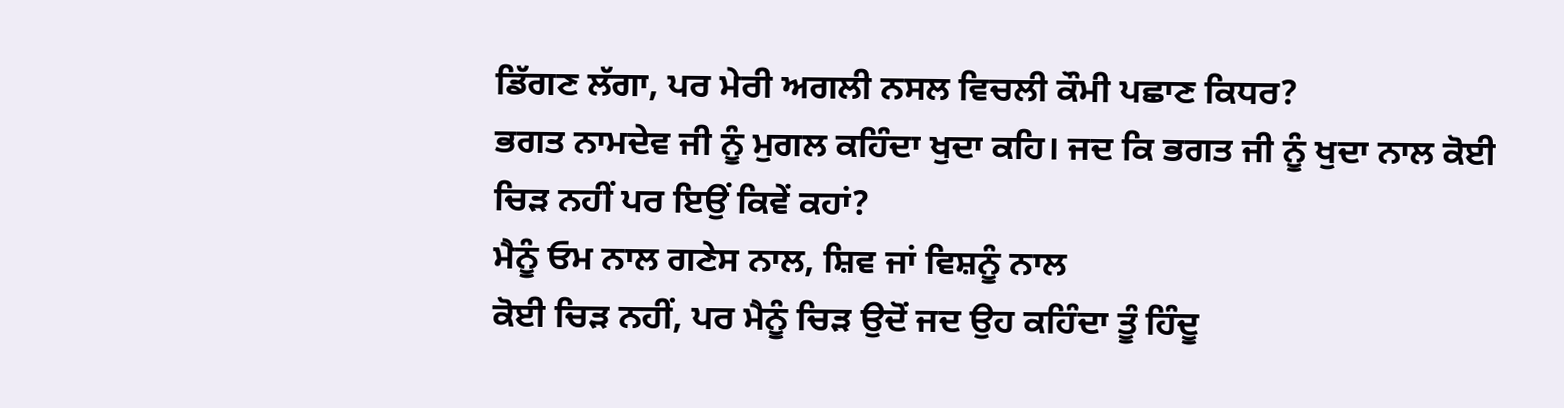ਡਿੱਗਣ ਲੱਗਾ, ਪਰ ਮੇਰੀ ਅਗਲੀ ਨਸਲ ਵਿਚਲੀ ਕੌਮੀ ਪਛਾਣ ਕਿਧਰ?
ਭਗਤ ਨਾਮਦੇਵ ਜੀ ਨੂੰ ਮੁਗਲ ਕਹਿੰਦਾ ਖੁਦਾ ਕਹਿ। ਜਦ ਕਿ ਭਗਤ ਜੀ ਨੂੰ ਖੁਦਾ ਨਾਲ ਕੋਈ
ਚਿੜ ਨਹੀਂ ਪਰ ਇਉਂ ਕਿਵੇਂ ਕਹਾਂ?
ਮੈਨੂੰ ਓਮ ਨਾਲ ਗਣੇਸ ਨਾਲ, ਸ਼ਿਵ ਜਾਂ ਵਿਸ਼ਨੂੰ ਨਾਲ
ਕੋਈ ਚਿੜ ਨਹੀਂ, ਪਰ ਮੈਨੂੰ ਚਿੜ ਉਦੋਂ ਜਦ ਉਹ ਕਹਿੰਦਾ ਤੂੰ ਹਿੰਦੂ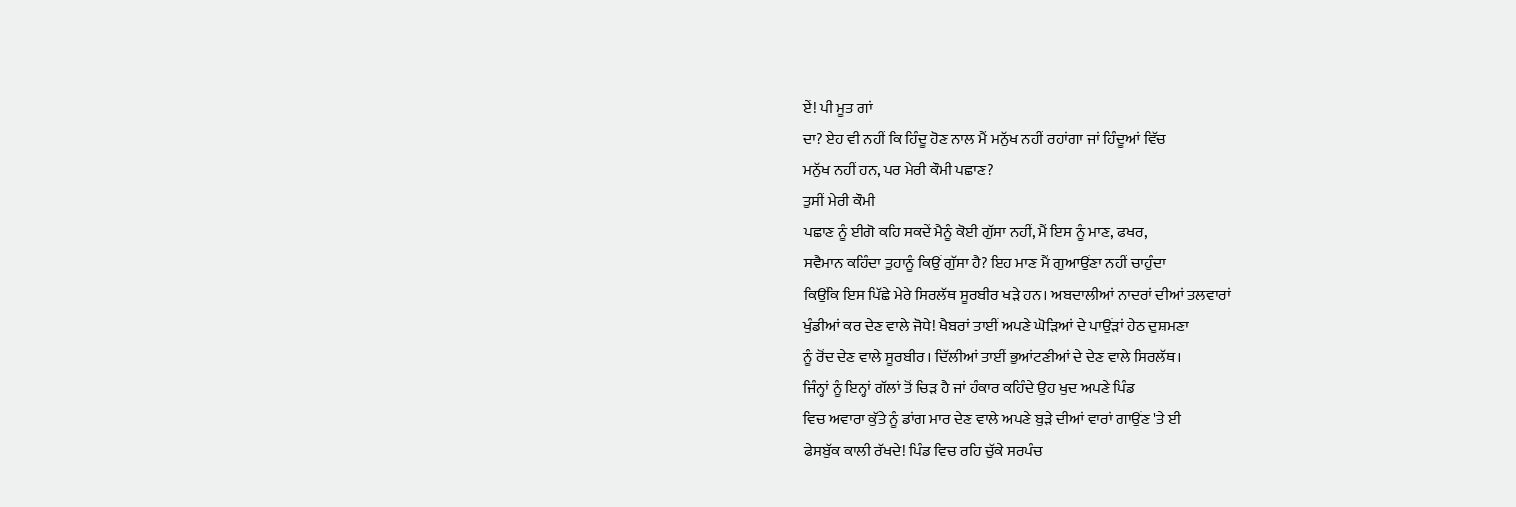ਏਂ! ਪੀ ਮੂਤ ਗਾਂ
ਦਾ? ਏਹ ਵੀ ਨਹੀਂ ਕਿ ਹਿੰਦੂ ਹੋਣ ਨਾਲ ਮੈਂ ਮਨੁੱਖ ਨਹੀਂ ਰਹਾਂਗਾ ਜਾਂ ਹਿੰਦੂਆਂ ਵਿੱਚ
ਮਨੁੱਖ ਨਹੀਂ ਹਨ, ਪਰ ਮੇਰੀ ਕੌਮੀ ਪਛਾਣ?
ਤੁਸੀਂ ਮੇਰੀ ਕੌਮੀ
ਪਛਾਣ ਨੂੰ ਈਗੋ ਕਹਿ ਸਕਦੇਂ ਮੈਨੂੰ ਕੋਈ ਗੁੱਸਾ ਨਹੀਂ, ਮੈਂ ਇਸ ਨੂੰ ਮਾਣ, ਫਖਰ,
ਸਵੈਮਾਨ ਕਹਿੰਦਾ ਤੁਹਾਨੂੰ ਕਿਉਂ ਗੁੱਸਾ ਹੈ? ਇਹ ਮਾਣ ਮੈਂ ਗੁਆਉਂਣਾ ਨਹੀਂ ਚਾਹੁੰਦਾ
ਕਿਉਂਕਿ ਇਸ ਪਿੱਛੇ ਮੇਰੇ ਸਿਰਲੱਥ ਸੂਰਬੀਰ ਖੜੇ ਹਨ। ਅਬਦਾਲੀਆਂ ਨਾਦਰਾਂ ਦੀਆਂ ਤਲਵਾਰਾਂ
ਖੁੰਡੀਆਂ ਕਰ ਦੇਣ ਵਾਲੇ ਜੋਧੇ! ਖੈਬਰਾਂ ਤਾਈਂ ਅਪਣੇ ਘੋੜਿਆਂ ਦੇ ਪਾਉਂੜਾਂ ਹੇਠ ਦੁਸ਼ਮਣਾ
ਨੂੰ ਰੋਂਦ ਦੇਣ ਵਾਲੇ ਸੂਰਬੀਰ। ਦਿੱਲੀਆਂ ਤਾਈਂ ਭੁਆਂਟਣੀਆਂ ਦੇ ਦੇਣ ਵਾਲੇ ਸਿਰਲੱਥ।
ਜਿੰਨ੍ਹਾਂ ਨੂੰ ਇਨ੍ਹਾਂ ਗੱਲਾਂ ਤੋਂ ਚਿੜ ਹੈ ਜਾਂ ਹੰਕਾਰ ਕਹਿੰਦੇ ਉਹ ਖੁਦ ਅਪਣੇ ਪਿੰਡ
ਵਿਚ ਅਵਾਰਾ ਕੁੱਤੇ ਨੂੰ ਡਾਂਗ ਮਾਰ ਦੇਣ ਵਾਲੇ ਅਪਣੇ ਬੁੜੇ ਦੀਆਂ ਵਾਰਾਂ ਗਾਉਂਣ 'ਤੇ ਈ
ਫੇਸਬੁੱਕ ਕਾਲੀ ਰੱਖਦੇ! ਪਿੰਡ ਵਿਚ ਰਹਿ ਚੁੱਕੇ ਸਰਪੰਚ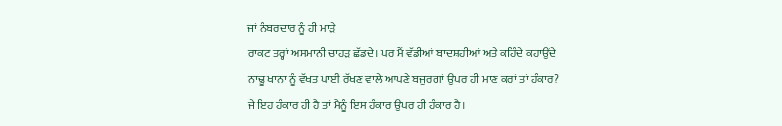ਜਾਂ ਨੰਬਰਦਾਰ ਨੂੰ ਹੀ ਮਾੜੇ
ਰਾਕਟ ਤਰ੍ਹਾਂ ਅਸਮਾਨੀ ਚਾਹੜ ਛੱਡਦੇ। ਪਰ ਮੈਂ ਵੱਡੀਆਂ ਬਾਦਸ਼ਹੀਆਂ ਅਤੇ ਕਹਿੰਦੇ ਕਹਾਉਂਦੇ
ਨਾਢੂ ਖਾਨਾ ਨੂੰ ਵੱਖਤ ਪਾਈ ਰੱਖਣ ਵਾਲੇ ਆਪਣੇ ਬਜੁਰਗਾਂ ਉਪਰ ਹੀ ਮਾਣ ਕਰਾਂ ਤਾਂ ਹੰਕਾਰ?
ਜੇ ਇਹ ਹੰਕਾਰ ਹੀ ਹੈ ਤਾਂ ਮੈਨੂੰ ਇਸ ਹੰਕਾਰ ਉਪਰ ਹੀ ਹੰਕਾਰ ਹੈ।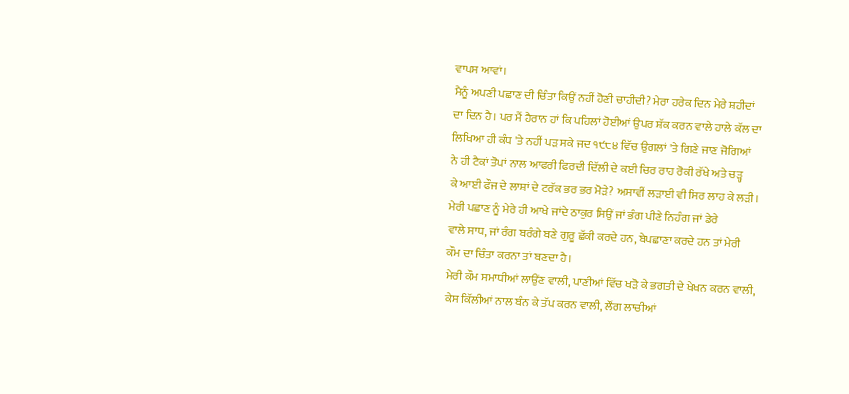ਵਾਪਸ ਆਵਾਂ।
ਮੈਨੂੰ ਅਪਣੀ ਪਛਾਣ ਦੀ ਚਿੰਤਾ ਕਿਉਂ ਨਹੀਂ ਹੋਣੀ ਚਾਹੀਦੀ? ਮੇਰਾ ਹਰੇਕ ਦਿਨ ਮੇਰੇ ਸ਼ਹੀਦਾਂ
ਦਾ ਦਿਨ ਹੈ। ਪਰ ਮੈਂ ਹੈਰਾਨ ਹਾਂ ਕਿ ਪਹਿਲਾਂ ਹੋਈਆਂ ਉਪਰ ਸ਼ੱਕ ਕਰਨ ਵਾਲੇ ਹਾਲੇ ਕੱਲ ਦਾ
ਲਿਖਿਆ ਹੀ ਕੰਧ 'ਤੇ ਨਹੀਂ ਪੜ ਸਕੇ ਜਦ ੧੯੮੪ ਵਿੱਚ ਉਗਲਾਂ 'ਤੇ ਗਿਣੇ ਜਾਣ ਜੋਗਿਆਂ
ਨੇ ਹੀ ਟੈਕਾਂ ਤੋਪਾਂ ਨਾਲ ਆਫਰੀ ਫਿਰਦੀ ਦਿੱਲੀ ਦੇ ਕਈ ਚਿਰ ਰਾਹ ਰੋਕੀ ਰੱਖੇ ਅਤੇ ਚੜ੍ਹ
ਕੇ ਆਈ ਫੌਜ ਦੇ ਲਾਸ਼ਾਂ ਦੇ ਟਰੱਕ ਭਰ ਭਰ ਮੋੜੇ? ਅਸਾਵੀਂ ਲੜਾਈ ਵੀ ਸਿਰ ਲਾਹ ਕੇ ਲੜੀ।
ਮੇਰੀ ਪਛਾਣ ਨੂੰ ਮੇਰੇ ਹੀ ਆਖੇ ਜਾਂਦੇ ਠਾਕੁਰ ਸਿਉਂ ਜਾਂ ਭੰਗ ਪੀਣੇ ਨਿਹੰਗ ਜਾਂ ਡੇਰੇ
ਵਾਲੇ ਸਾਧ, ਜਾਂ ਰੰਗ ਬਰੰਗੇ ਬਣੇ ਗੁਰੂ ਛੱਕੀ ਕਰਦੇ ਹਨ, ਬੇਪਛਾਣਾ ਕਰਦੇ ਹਨ ਤਾਂ ਮੇਰੀ
ਕੌਮ ਦਾ ਚਿੰਤਾ ਕਰਨਾ ਤਾਂ ਬਣਦਾ ਹੈ।
ਮੇਰੀ ਕੌਮ ਸਮਾਧੀਆਂ ਲਾਉਂਣ ਵਾਲੀ, ਪਾਣੀਆਂ ਵਿੱਚ ਖੜੋ ਕੇ ਭਗਤੀ ਦੇ ਖੇਖਨ ਕਰਨ ਵਾਲੀ,
ਕੇਸ ਕਿੱਲੀਆਂ ਨਾਲ ਬੰਨ ਕੇ ਤੱਪ ਕਰਨ ਵਾਲੀ, ਲੌਂਗ ਲਾਚੀਆਂ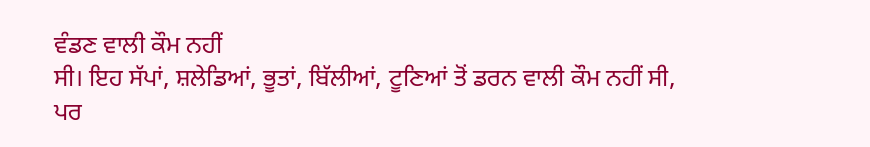ਵੰਡਣ ਵਾਲੀ ਕੌਮ ਨਹੀਂ
ਸੀ। ਇਹ ਸੱਪਾਂ, ਸ਼ਲੇਡਿਆਂ, ਭੂਤਾਂ, ਬਿੱਲੀਆਂ, ਟੂਣਿਆਂ ਤੋਂ ਡਰਨ ਵਾਲੀ ਕੌਮ ਨਹੀਂ ਸੀ,
ਪਰ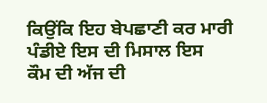ਕਿਉਂਕਿ ਇਹ ਬੇਪਛਾਣੀ ਕਰ ਮਾਰੀ ਪੰਡੀਏ ਇਸ ਦੀ ਮਿਸਾਲ ਇਸ
ਕੌਮ ਦੀ ਅੱਜ ਦੀ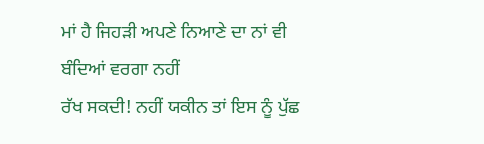ਮਾਂ ਹੈ ਜਿਹੜੀ ਅਪਣੇ ਨਿਆਣੇ ਦਾ ਨਾਂ ਵੀ ਬੰਦਿਆਂ ਵਰਗਾ ਨਹੀਂ
ਰੱਖ ਸਕਦੀ! ਨਹੀਂ ਯਕੀਨ ਤਾਂ ਇਸ ਨੂੰ ਪੁੱਛ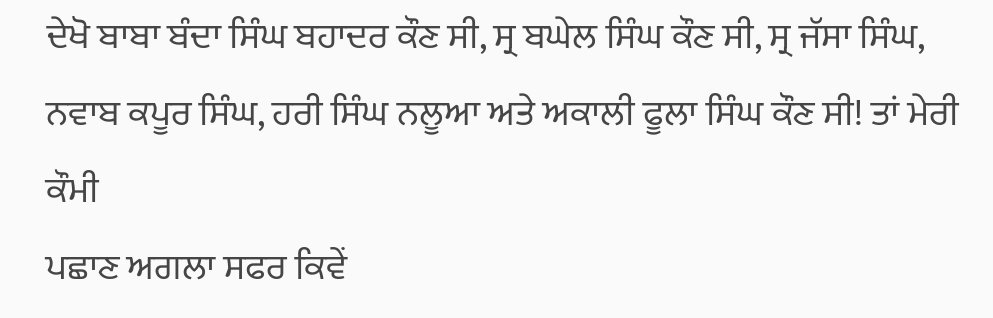ਦੇਖੋ ਬਾਬਾ ਬੰਦਾ ਸਿੰਘ ਬਹਾਦਰ ਕੌਣ ਸੀ, ਸ੍ਰ ਬਘੇਲ ਸਿੰਘ ਕੌਣ ਸੀ, ਸ੍ਰ ਜੱਸਾ ਸਿੰਘ,
ਨਵਾਬ ਕਪੂਰ ਸਿੰਘ, ਹਰੀ ਸਿੰਘ ਨਲੂਆ ਅਤੇ ਅਕਾਲੀ ਫੂਲਾ ਸਿੰਘ ਕੌਣ ਸੀ! ਤਾਂ ਮੇਰੀ ਕੌਮੀ
ਪਛਾਣ ਅਗਲਾ ਸਫਰ ਕਿਵੇਂ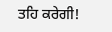ਤਹਿ ਕਰੇਗੀ!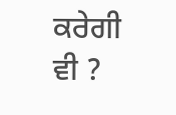ਕਰੇਗੀ ਵੀ ?